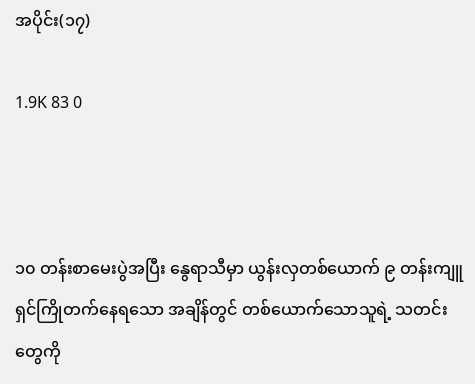အပိုင်း(၁၇)

1.9K 83 0



၁၀ တန်းစာမေးပွဲအပြီး နွေရာသီမှာ ယွန်းလှတစ်ယောက် ၉ တန်းကျူရှင်ကြိုတက်နေရသော အချိန်တွင် တစ်ယောက်သောသူရဲ့ သတင်းတွေကို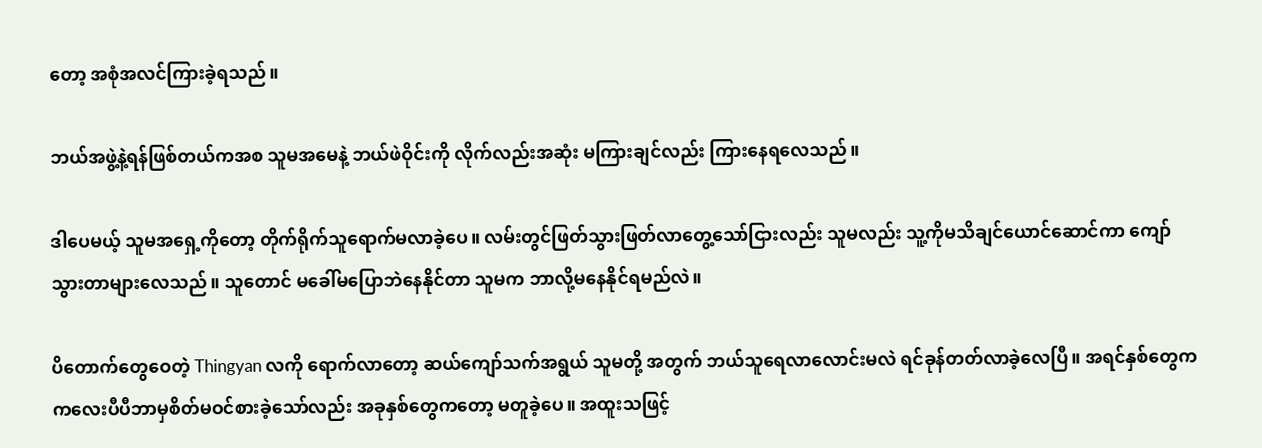တော့ အစုံအလင်ကြားခဲ့ရသည်။

ဘယ်အဖွဲ့နဲ့ရန်ဖြစ်တယ်ကအစ သူမအမေနဲ့ ဘယ်ဖဲဝိုင်းကို လိုက်လည်းအဆုံး မကြားချင်လည်း ကြားနေရလေသည်။

ဒါပေမယ့် သူမအရှေ့ကိုတော့ တိုက်ရိုက်သူရောက်မလာခဲ့ပေ။ လမ်းတွင်ဖြတ်သွားဖြတ်လာတွေ့သော်ငြားလည်း သူမလည်း သူ့ကိုမသိချင်ယောင်ဆောင်ကာ ကျော်သွားတာများလေသည်။ သူတောင် မခေါ်မပြောဘဲနေနိုင်တာ သူမက ဘာလို့မနေနိုင်ရမည်လဲ။

ပိတောက်တွေဝေတဲ့ Thingyan လကို ရောက်လာတော့ ဆယ်ကျော်သက်အရွယ် သူမတို့ အတွက် ဘယ်သူရေလာလောင်းမလဲ ရင်ခုန်တတ်လာခဲ့လေပြီ။ အရင်နှစ်တွေက ကလေးပီပီဘာမှစိတ်မဝင်စားခဲ့သော်လည်း အခုနှစ်တွေကတော့ မတူခဲ့ပေ။ အထူးသဖြင့်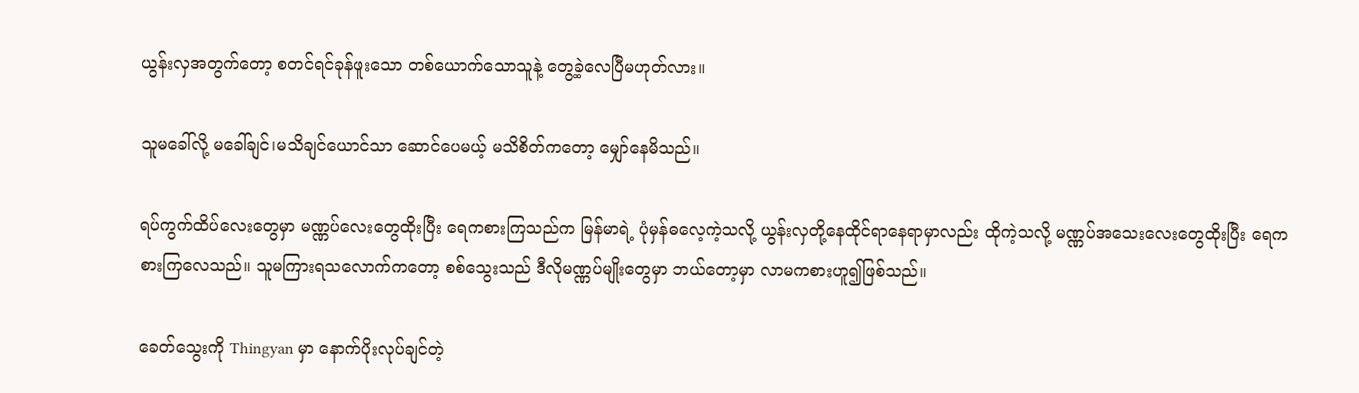ယွန်းလှအတွက်တော့ စတင်ရင်ခုန်ဖူးသော တစ်ယောက်သောသူနဲ့ တွေ့ခဲ့လေပြီမဟုတ်လား။

သူမခေါ်လို့ မခေါ်ချင်၊မသိချင်ယောင်သာ ဆောင်ပေမယ့် မသိစိတ်ကတော့ မျှော်နေမိသည်။

ရပ်ကွက်ထိပ်လေးတွေမှာ မဏ္ဏပ်လေးတွေထိုးပြီး ရေကစားကြသည်က မြန်မာရဲ့ ပုံမှန်ဓလေ့ကဲ့သလို့ ယွန်းလှတို့နေထိုင်ရာနေရာမှာလည်း ထိုကဲ့သလို့ မဏ္ဏပ်အသေးလေးတွေထိုးပြီး ရေကစားကြလေသည်။ သူမကြားရသလောက်ကတော့ စစ်သွေးသည် ဒီလိုမဏ္ဏပ်မျိုးတွေမှာ ဘယ်တော့မှာ လာမကစားဟူ၍ဖြစ်သည်။

ခေတ်သွေးကို Thingyan မှာ နောက်ပိုးလုပ်ချင်တဲ့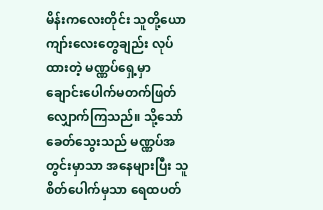မိန်းကလေးတိုင်း သူတို့ယောကျာ်းလေးတွေချည်း လုပ်ထားတဲ့ မဏ္ဏပ်ရှေ့မှာ ချောင်းပေါက်မတက်ဖြတ်လျှောက်ကြသည်။ သို့သော် ခေတ်သွေးသည် မဏ္ဏပ်အတွင်းမှာသာ အနေများပြီး သူစိတ်ပေါက်မှသာ ရေထပတ်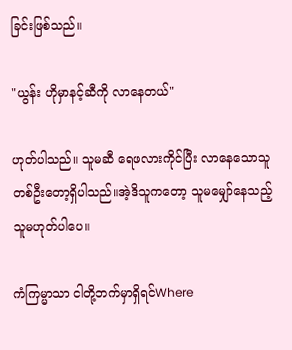ခြင်းဖြစ်သည်။

"ယွန်း ဟိုမှာနင့်ဆီကို လာနေတယ်"

ဟုတ်ပါသည်။ သူမဆီ ရေဖလားကိုင်ပြီး လာနေသောသူတစ်ဦးတော့ရှိပါသည်။အဲ့ဒိသူကတော့ သူမမျှော်နေသည့်သူမဟုတ်ပါပေ။

ကံကြမ္မာသာ ငါတို့ဘက်မှာရှိရင်Where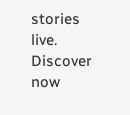stories live. Discover now